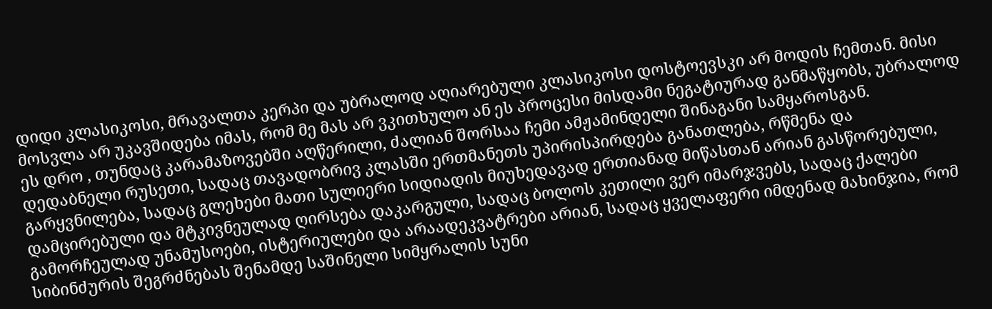დიდი კლასიკოსი, მრავალთა კერპი და უბრალოდ აღიარებული კლასიკოსი დოსტოევსკი არ მოდის ჩემთან. მისი მოსვლა არ უკავშიდება იმას, რომ მე მას არ ვკითხულო ან ეს პროცესი მისდამი ნეგატიურად განმაწყობს, უბრალოდ ეს დრო , თუნდაც კარამაზოვებში აღწერილი, ძალიან შორსაა ჩემი ამჟამინდელი შინაგანი სამყაროსგან.
დედაბნელი რუსეთი, სადაც თავადობრივ კლასში ერთმანეთს უპირისპირდება განათლება, რწმენა და გარყვნილება, სადაც გლეხები მათი სულიერი სიდიადის მიუხედავად ერთიანად მიწასთან არიან გასწორებული, დამცირებული და მტკივნეულად ღირსება დაკარგული, სადაც ბოლოს კეთილი ვერ იმარჯვებს, სადაც ქალები გამორჩეულად უნამუსოები, ისტერიულები და არაადეკვატრები არიან, სადაც ყველაფერი იმდენად მახინჯია, რომ სიბინძურის შეგრძნებას შენამდე საშინელი სიმყრალის სუნი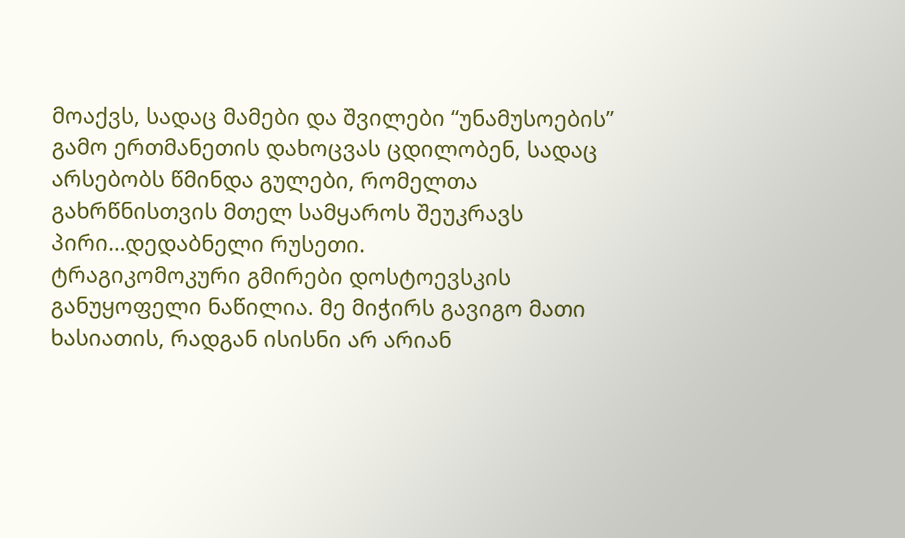მოაქვს, სადაც მამები და შვილები “უნამუსოების” გამო ერთმანეთის დახოცვას ცდილობენ, სადაც არსებობს წმინდა გულები, რომელთა გახრწნისთვის მთელ სამყაროს შეუკრავს პირი…დედაბნელი რუსეთი.
ტრაგიკომოკური გმირები დოსტოევსკის განუყოფელი ნაწილია. მე მიჭირს გავიგო მათი ხასიათის, რადგან ისისნი არ არიან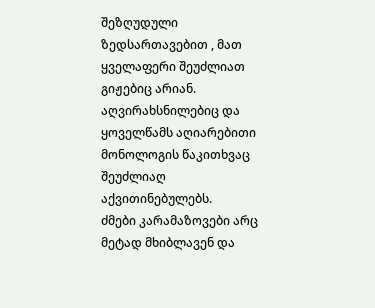შეზღუდული ზედსართავებით , მათ ყველაფერი შეუძლიათ გიჟებიც არიან. აღვირახსნილებიც და ყოველწამს აღიარებითი მონოლოგის წაკითხვაც შეუძლიაღ აქვითინებულებს.
ძმები კარამაზოვები არც მეტად მხიბლავენ და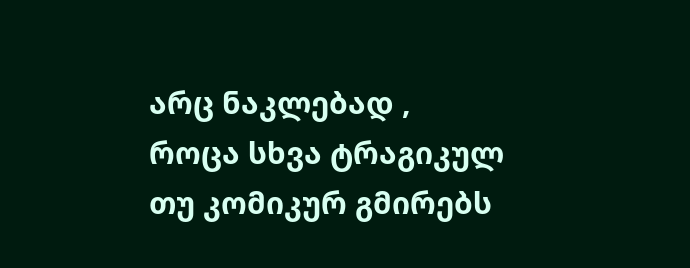არც ნაკლებად , როცა სხვა ტრაგიკულ თუ კომიკურ გმირებს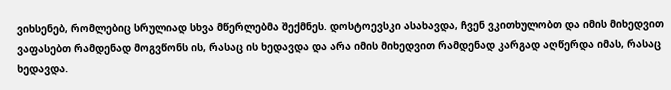ვიხსენებ, რომლებიც სრულიად სხვა მწერლებმა შექმნეს. დოსტოევსკი ასახავდა, ჩვენ ვკითხულობთ და იმის მიხედვით ვაფასებთ რამდენად მოგვწონს ის, რასაც ის ხედავდა და არა იმის მიხედვით რამდენად კარგად აღწერდა იმას, რასაც ხედავდა.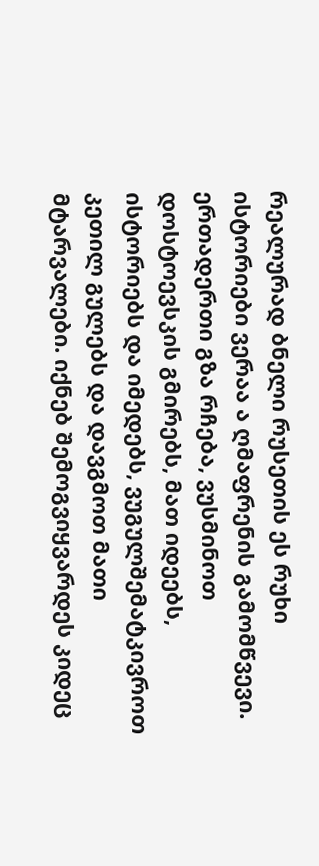რეალურად ბნელი რუსეთის ეს რუხი ისტორიები ვერაა ა ღმაფრენის გამომწვევი. ერთადერთი გზა რჩება, ვუსმინოთ დოსტოევსკის გმირებს, მათ იდეებს, ისტორიებს და იმედებს, ვუგულშემატკივროთ კეთილ გულებს და დავგმოთ მათი მტარვალები. იქნებ შემოგვიყვარდეს კიდეც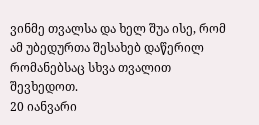ვინმე თვალსა და ხელ შუა ისე, რომ ამ უბედურთა შესახებ დაწერილ რომანებსაც სხვა თვალით შევხედოთ.
20 იანვარი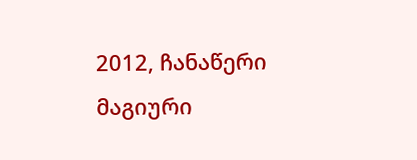2012, ჩანაწერი მაგიური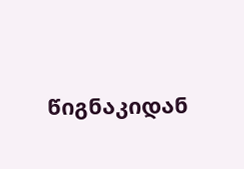წიგნაკიდან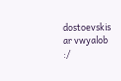dostoevskis ar vwyalob :/